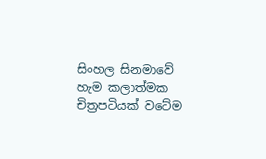සිංහල සිනමාවේ හැම කලාත්මක චිත්‍රපටියක් වටේම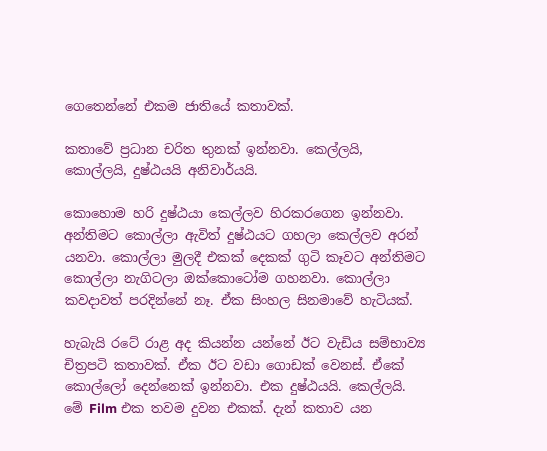ගෙතෙන්නේ එකම ජාතියේ කතාවක්.

කතාවේ ප්‍රධාන චරිත තුනක් ඉන්නවා. කෙල්ලයි, කොල්ලයි, දුෂ්ඨයයි අනිවාර්යයි.

කොහොම හරි දුෂ්ඨයා කෙල්ලව හිරකරගෙන ඉන්නවා. අන්තිමට කොල්ලා ඇවිත් දුෂ්ඨයට ගහලා කෙල්ලව අරන් යනවා. කොල්ලා මුලදී එකක් දෙකක් ගුටි කෑවට අන්තිමට කොල්ලා නැගිටලා ඔක්කොටෝම ගහනවා. කොල්ලා කවදාවත් පරදින්නේ නෑ. ඒක සිංහල සිනමාවේ හැටියක්.

හැබැයි රටේ රාළ අද කියන්න යන්නේ ඊට වැඩිය සම්භාව්‍ය චිත්‍රපටි කතාවක්. ඒක ඊට වඩා ගොඩක් වෙනස්. ඒකේ කොල්ලෝ දෙන්නෙක් ඉන්නවා. එක දුෂ්ඨයයි. කෙල්ලයි. මේ Film එක තවම දුවන එකක්. දැන් කතාව යන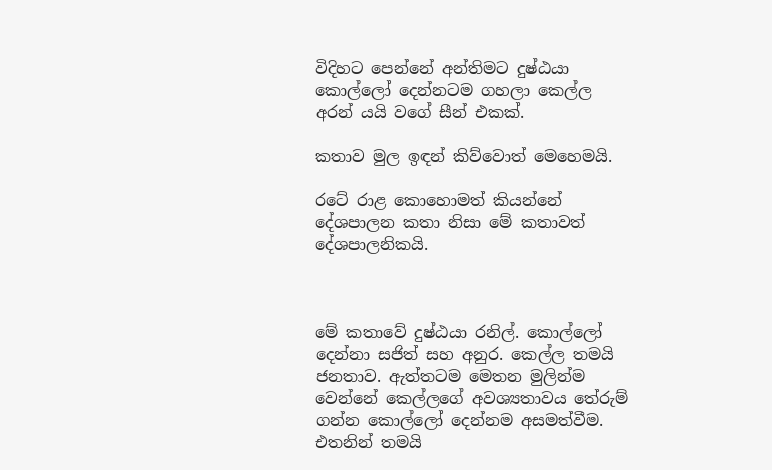විදිහට පෙන්නේ අන්තිමට දුෂ්ඨයා කොල්ලෝ දෙන්නටම ගහලා කෙල්ල අරන් යයි වගේ සීන් එකක්.

කතාව මුල ඉඳන් කිව්වොත් මෙහෙමයි.

රටේ රාළ කොහොමත් කියන්නේ දේශපාලන කතා නිසා මේ කතාවත් දේශපාලනිකයි.



මේ කතාවේ දුෂ්ඨයා රනිල්. කොල්ලෝ දෙන්නා සජිත් සහ අනුර. කෙල්ල තමයි ජනතාව. ඇත්තටම මෙතන මුලින්ම වෙන්නේ කෙල්ලගේ අවශ්‍යතාවය තේරුම් ගන්න කොල්ලෝ දෙන්නම අසමත්වීම. එතනින් තමයි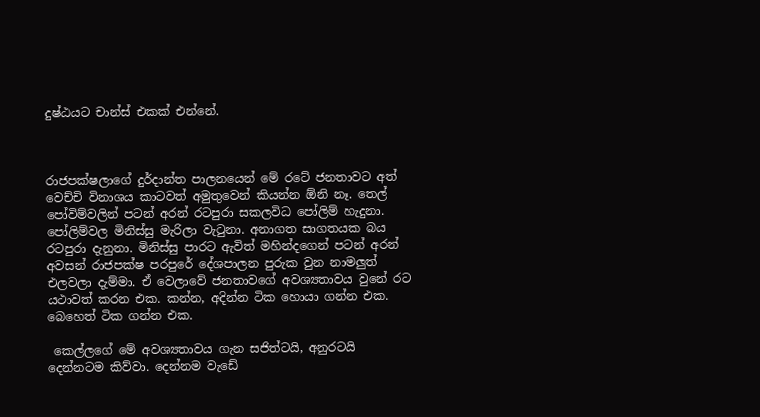දුෂ්ඨයට චාන්ස් එකක් එන්නේ.



රාජපක්ෂලාගේ දුර්දාන්ත පාලනයෙන් මේ රටේ ජනතාවට අත් වෙච්චි විනාශය කාටවත් අමුතුවෙන් කියන්න ඕනි නෑ. තෙල් පෝවිම්වලින් පටන් අරන් රටපුරා සකලවිධ පෝලිම් හැදුනා. පෝලිම්වල මිනිස්සු මැරිලා වැටුනා. අනාගත සාගතයක බය රටපුරා දැනුනා. මිනිස්සු පාරට ඇවිත් මහින්දගෙන් පටන් අරන් අවසන් රාජපක්ෂ පරපුරේ දේශපාලන පුරුක වුන නාමලුත් එලවලා දැම්මා. ඒ වෙලාවේ ජනතාවගේ අවශ්‍යතාවය වුනේ රට යථාවත් කරන එක. කන්න, අදින්න ටික හොයා ගන්න එක. බෙහෙත් ටික ගන්න එක.

 කෙල්ලගේ මේ අවශ්‍යතාවය ගැන සජිත්ටයි, අනුරටයි දෙන්නටම කිව්වා. දෙන්නම වැඩේ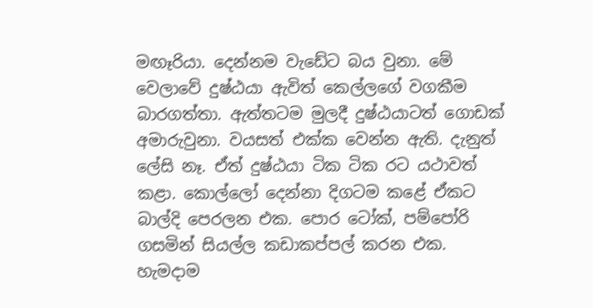මඟෑරියා. දෙන්නම වැඩේට බය වුනා. මේ වෙලාවේ දුෂ්ඨයා ඇවිත් කෙල්ලගේ වගකීම බාරගත්තා. ඇත්තටම මුලදී දුෂ්ඨයාටත් ගොඩක් අමාරුවුනා. වයසත් එක්ක වෙන්න ඇති. දැනුත් ලේසි නෑ. ඒත් දුෂ්ඨයා ටික ටික රට යථාවත් කළා. කොල්ලෝ දෙන්නා දිගටම කළේ ඒකට බාල්දි පෙරලන එක. පොර ටෝක්, පම්පෝරි ගසමින් සියල්ල කඩාකප්පල් කරන එක. හැමදාම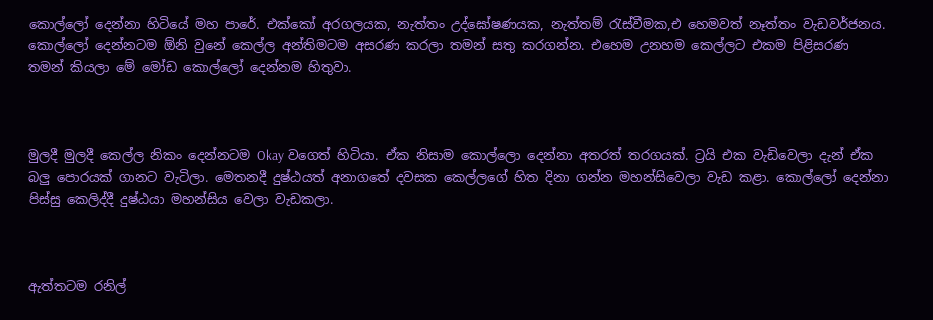කොල්ලෝ දෙන්නා හිටියේ මහ පාරේ. එක්කෝ අරගලයක, නැත්තං උද්ඝෝෂණයක, නැත්තම් රැස්වීමක,එ හෙමවත් නෑත්තං වැඩවර්ජනය. කොල්ලෝ දෙන්නටම ඕනි වුනේ කෙල්ල අන්තිමටම අසරණ කරලා තමන් සතු කරගන්න. එහෙම උනහම කෙල්ලට එකම පිළිසරණ තමන් කියලා මේ මෝඩ කොල්ලෝ දෙන්නම හිතුවා.



මුලදී මුලදී කෙල්ල නිකං දෙන්නටම Okay වගෙත් හිටියා. ඒක නිසාම කොල්ලො දෙන්නා අතරත් තරගයක්. ට්‍රයි එක වැඩිවෙලා දැන් ඒක බලු පොරයක් ගානට වැටිලා. මෙතනදී දුෂ්ඨයත් අනාගතේ දවසක කෙල්ලගේ හිත දිනා ගන්න මහන්සිවෙලා වැඩ කළා. කොල්ලෝ දෙන්නා පිස්සු කෙලිද්දී දුෂ්ඨයා මහන්සිය වෙලා වැඩකලා.



ඇත්තටම රනිල්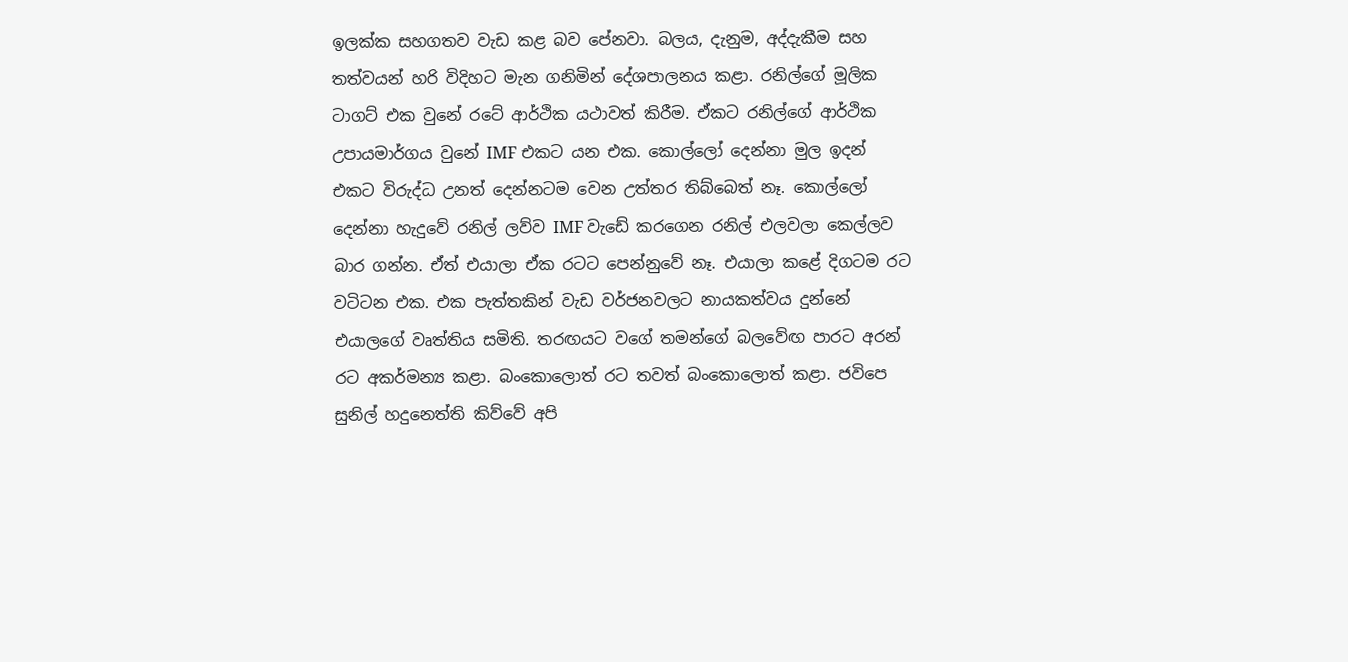ඉලක්ක සහගතව වැඩ කළ බව පේනවා. බලය, දැනුම, අද්දැකීම සහ තත්වයන් හරි විදිහට මැන ගනිමින් දේශපාලනය කළා. රනිල්ගේ මූලික ටාගට් එක වුනේ රටේ ආර්ථික යථාවත් කිරීම. ඒකට රනිල්ගේ ආර්ථික උපායමාර්ගය වුනේ IMF එකට යන එක. කොල්ලෝ දෙන්නා මුල ඉදන් එකට විරුද්ධ උනත් දෙන්නටම වෙන උත්තර තිබ්බෙත් නෑ. කොල්ලෝ දෙන්නා හැදුවේ රනිල් ලව්ව IMF වැඩේ කරගෙන රනිල් එලවලා කෙල්ලව බාර ගන්න. ඒත් එයාලා ඒක රටට පෙන්නුවේ නෑ. එයාලා කළේ දිගටම රට වටිටන එක. එක පැත්තකින් වැඩ වර්ජනවලට නායකත්වය දුන්නේ එයාලගේ වෘත්තිය සමිති. තරඟයට වගේ තමන්ගේ බලවේඟ පාරට අරන් රට අකර්මන්‍ය කළා. බංකොලොත් රට තවත් බංකොලොත් කළා. ජවිපෙ සුනිල් හදුනෙත්ති කිව්වේ අපි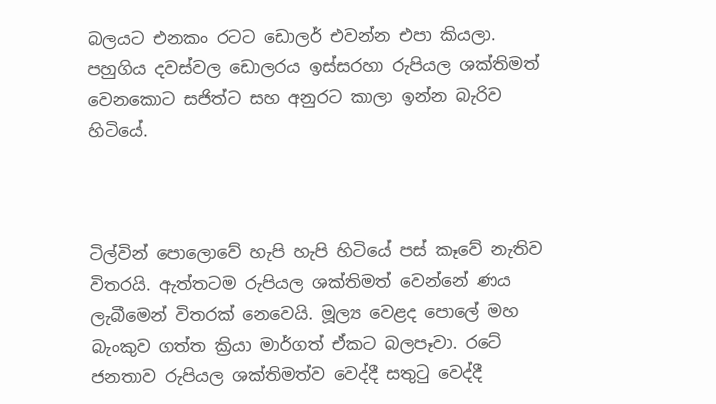බලයට එනකං රටට ඩොලර් එවන්න එපා කියලා. පහුගිය දවස්වල ඩොලරය ඉස්සරහා රුපියල ශක්තිමත් වෙනකොට සජිත්ට සහ අනුරට කාලා ඉන්න බැරිව හිටියේ.



ටිල්වින් පොලොවේ හැපි හැපි හිටියේ පස් කෑවේ නැතිව විතරයි. ඇත්තටම රුපියල ශක්තිමත් වෙන්නේ ණය ලැබීමෙන් විතරක් නෙවෙයි. මූල්‍ය වෙළද පොලේ මහ බැංකුව ගත්ත ක්‍රියා මාර්ගත් ඒකට බලපෑවා. රටේ ජනතාව රුපියල ශක්තිමත්ව වෙද්දී සතුටු වෙද්දී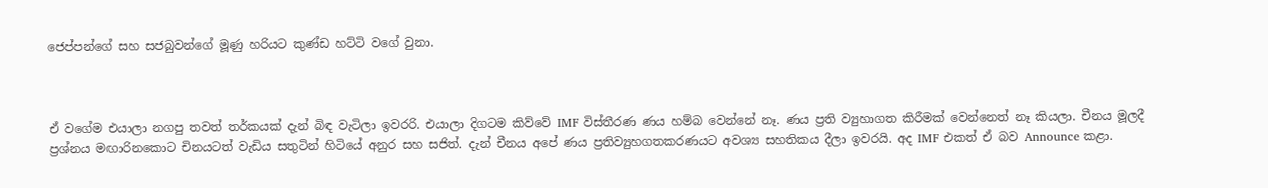ජෙප්පන්ගේ සහ සජබුවන්ගේ මූණු හරියට කුණ්ඩ හට්ටි වගේ වුනා.



ඒ වගේම එයාලා නගපු තවත් තර්කයක් දැන් බිඳ වැටිලා ඉවරරි. එයාලා දිගටම කිව්වේ IMF විස්තීරණ ණය හම්බ වෙන්නේ නෑ. ණය ප්‍රති ව්‍යුහාගත කිරීමක් වෙන්නෙත් නෑ කියලා. චීනය මූලදී ප්‍රශ්නය මඟාරිනකොට චිනයටත් වැඩිය සතුටින් හිටියේ අනුර සහ සජිත්. දැන් චීනය අපේ ණය ප්‍රතිව්‍යුහගතකරණයට අවශ්‍ය සහතිකය දීලා ඉවරයි. අද IMF එකත් ඒ බව Announce කළා.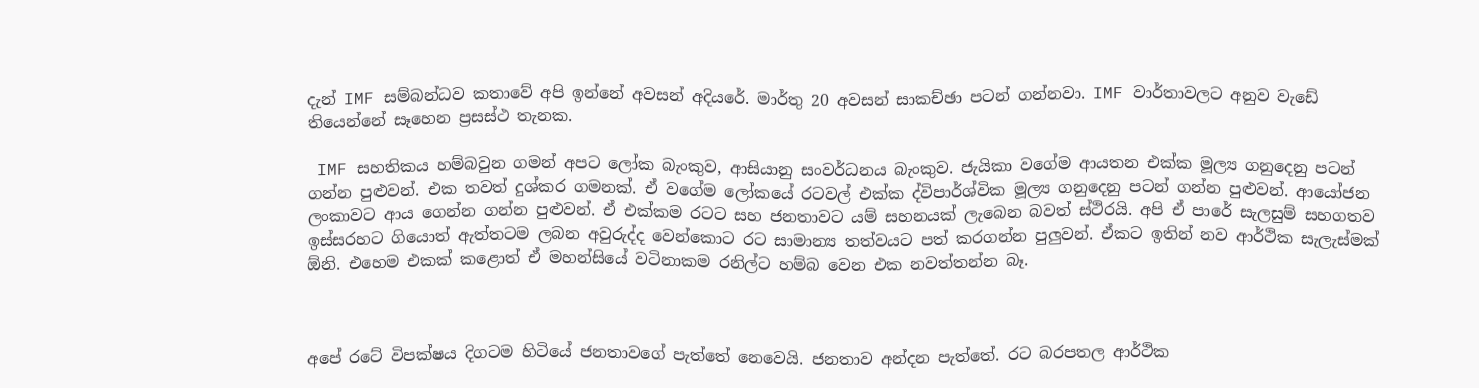දැන් IMF සම්බන්ධව කතාවේ අපි ඉන්නේ අවසන් අදියරේ. මාර්තු 20 අවසන් සාකච්ඡා පටන් ගන්නවා. IMF වාර්තාවලට අනුව වැඩේ තියෙන්නේ සෑහෙන ප්‍රසස්ථ තැනක.

 IMF සහතිකය හම්බවුන ගමන් අපට ලෝක බැංකුව, ආසියානු සංවර්ධනය බැංකුව. ජැයිකා වගේම ආයතන එක්ක මූල්‍ය ගනුදෙනු පටන් ගන්න පුළුවන්. එක තවත් දුශ්කර ගමනක්. ඒ වගේම ලෝකයේ රටවල් එක්ක ද්විපාර්ශ්වික මූල්‍ය ගනුදෙනු පටන් ගන්න පුළුවන්. ආයෝජන ලංකාවට ආය ගෙන්න ගන්න පුළුවන්. ඒ එක්කම රටට සහ ජනතාවට යම් සහනයක් ලැබෙන බවත් ස්ථිරයි. අපි ඒ පාරේ සැලසුම් සහගතව ඉස්සරහට ගියොත් ඇත්තටම ලබන අවුරුද්ද වෙන්කොට රට සාමාන්‍ය තත්වයට පත් කරගන්න පුලුවන්. ඒකට ඉතින් නව ආර්ථික සැලැස්මක් ඕනි. එහෙම එකක් කළොත් ඒ මහන්සියේ වටිනාකම රනිල්ට හම්බ වෙන එක නවත්තන්න බෑ.



අපේ රටේ විපක්ෂය දිගටම හිටියේ ජනතාවගේ පැත්තේ නෙවෙයි. ජනතාව අන්දන පැත්තේ. රට බරපතල ආර්ථික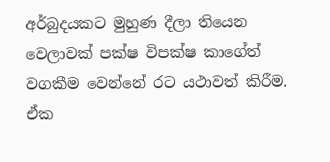අර්බුදයකට මුහුණ දීලා තියෙන වෙලාවක් පක්ෂ විපක්ෂ කාගේත් වගකීම වෙන්නේ රට යථාවත් කිරීම. ඒක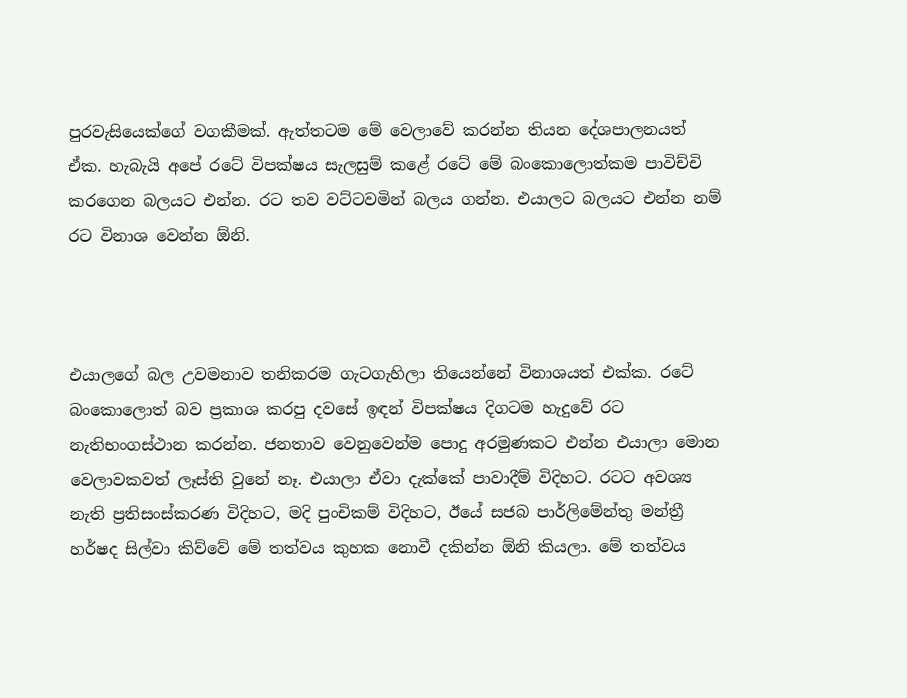පුරවැසියෙක්ගේ වගකීමක්. ඇත්තටම මේ වෙලාවේ කරන්න තියන දේශපාලනයත් ඒක. හැබැයි අපේ රටේ විපක්ෂය සැලසුම් කළේ රටේ මේ බංකොලොත්කම පාවිච්චි කරගෙන බලයට එන්න. රට තව වට්ටවමින් බලය ගන්න. එයාලට බලයට එන්න නම් රට විනාශ වෙන්න ඕනි.



එයාලගේ බල උවමනාව තනිකරම ගැටගැහිලා තියෙන්නේ විනාශයත් එක්ක. රටේ බංකොලොත් බව ප්‍රකාශ කරපු දවසේ ඉඳන් විපක්ෂය දිගටම හැදුවේ රට නැතිභංගස්ථාන කරන්න. ජනතාව වෙනුවෙන්ම පොදු අරමුණකට එන්න එයාලා මොන වෙලාවකවත් ලෑස්ති වුනේ නෑ. එයාලා ඒවා දැක්කේ පාවාදීම් විදිහට. රටට අවශ්‍ය නැති ප්‍රතිසංස්කරණ විදිහට, මදි පුංචිකම් විදිහට, ඊයේ සජබ පාර්ලිමේන්තු මන්ත්‍රී හර්ෂද සිල්වා කිව්වේ මේ තත්වය කුහක නොවී දකින්න ඕනි කියලා. මේ තත්වය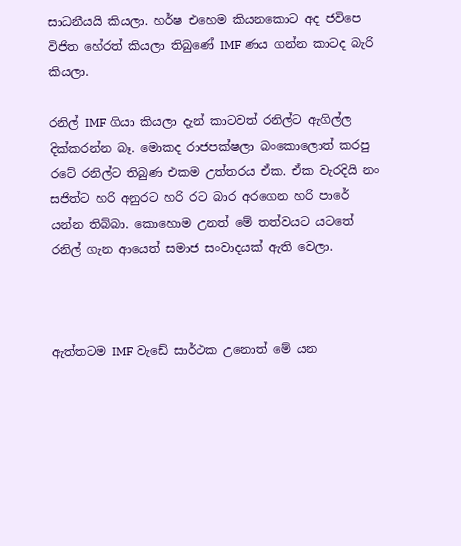සාධනීයයි කියලා. හර්ෂ එහෙම කියනකොට අද ජවිපෙ විජිත හේරත් කියලා තිබුණේ IMF ණය ගන්න කාටද බැරි කියලා.

රනිල් IMF ගියා කියලා දැන් කාටවත් රනිල්ට ඇගිල්ල දික්කරන්න බෑ. මොකද රාජපක්ෂලා බංකොලොත් කරපු රටේ රනිල්ට තිබුණ එකම උත්තරය ඒක. ඒක වැරදියි නං සජිත්ට හරි අනුරට හරි රට බාර අරගෙන හරි පාරේ යන්න තිබ්බා. කොහොම උනත් මේ තත්වයට යටතේ රනිල් ගැන ආයෙත් සමාජ සංවාදයක් ඇති වෙලා.



ඇත්තටම IMF වැඩේ සාර්ථක උනොත් මේ යන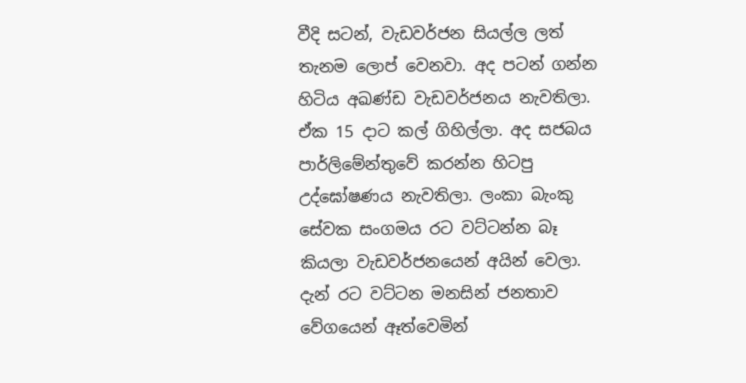වීදි සටන්, වැඩවර්ජන සියල්ල ලත් තැනම ලොප් වෙනවා. අද පටන් ගන්න හිටිය අඛණ්ඩ වැඩවර්ජනය නැවතිලා. ඒක 15 දාට කල් ගිහිල්ලා. අද සජබය පාර්ලිමේන්තුවේ කරන්න හිටපු උද්ඝෝෂණය නැවතිලා. ලංකා බැංකු සේවක සංගමය රට වට්ටන්න බෑ කියලා වැඩවර්ජනයෙන් අයින් වෙලා. දැන් රට වට්ටන මනසින් ජනතාව වේගයෙන් ඈත්වෙමින්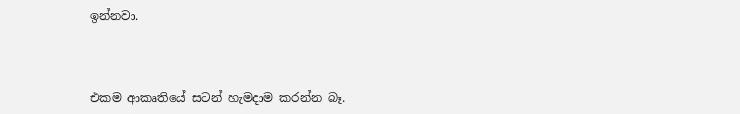ඉන්නවා.



එකම ආකෘතියේ සටන් හැමදාම කරන්න බෑ.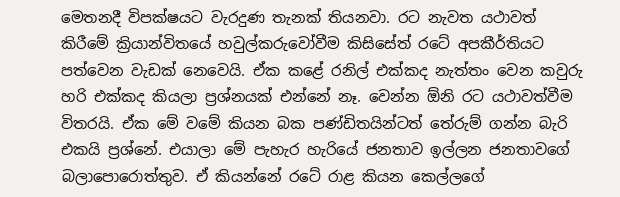මෙතනදී විපක්ෂයට වැරදුණ තැනක් තියනවා. රට නැවත යථාවත් කිරීමේ ක්‍රියාන්විතයේ හවුල්කරුවෝවීම කිසිසේත් රටේ අපකීර්තියට පත්වෙන වැඩක් නෙවෙයි. ඒක කළේ රනිල් එක්කද නැත්තං වෙන කවුරු හරි එක්කද කියලා ප්‍රශ්නයක් එන්නේ නෑ. වෙන්න ඕනි රට යථාවත්වීම විතරයි. ඒක මේ වමේ කියන බක පණ්ඩිතයින්ටත් තේරුම් ගන්න බැරි එකයි ප්‍රශ්නේ. එයාලා මේ පැහැර හැරියේ ජනතාව ඉල්ලන ජනතාවගේ බලාපොරොත්තුව. ඒ කියන්නේ රටේ රාළ කියන කෙල්ලගේ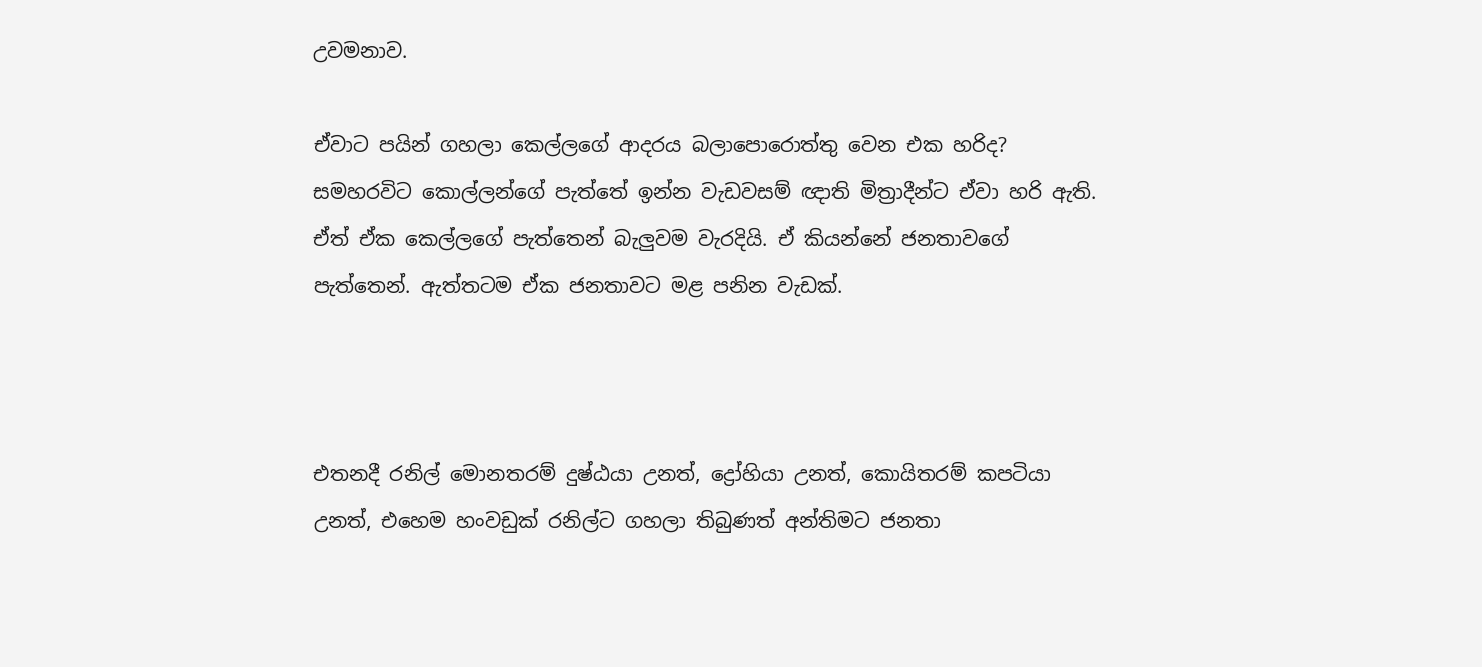උවමනාව.

ඒවාට පයින් ගහලා කෙල්ලගේ ආදරය බලාපොරොත්තු වෙන එක හරිද? සමහරවිට කොල්ලන්ගේ පැත්තේ ඉන්න වැඩවසම් ඥාති මිත්‍රාදීන්ට ඒවා හරි ඇති. ඒත් ඒක කෙල්ලගේ පැත්තෙන් බැලුවම වැරදියි. ඒ කියන්නේ ජනතාවගේ පැත්තෙන්. ඇත්තටම ඒක ජනතාවට මළ පනින වැඩක්.



එතනදී රනිල් මොනතරම් දුෂ්ඨයා උනත්, ද්‍රෝහියා උනත්, කොයිතරම් කපටියා උනත්, එහෙම හංවඩුක් රනිල්ට ගහලා තිබුණත් අන්තිමට ජනතා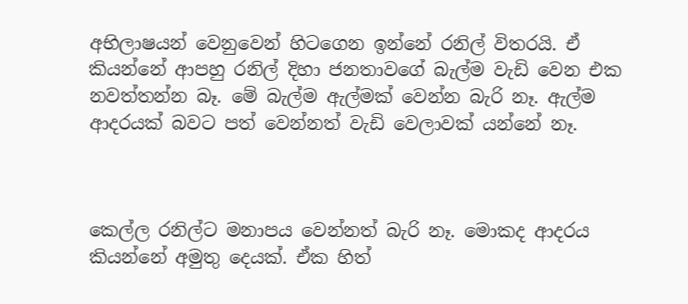අභිලාෂයන් වෙනුවෙන් හිටගෙන ඉන්නේ රනිල් විතරයි. ඒ කියන්නේ ආපහු රනිල් දිහා ජනතාවගේ බැල්ම වැඩි වෙන එක නවත්තන්න බෑ. මේ බැල්ම ඇල්මක් වෙන්න බැරි නෑ. ඇල්ම ආදරයක් බවට පත් වෙන්නත් වැඩි වෙලාවක් යන්නේ නෑ.



කෙල්ල රනිල්ට මනාපය වෙන්නත් බැරි නෑ. මොකද ආදරය කියන්නේ අමුතු දෙයක්. ඒක හිත්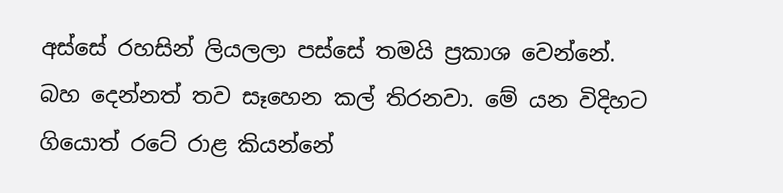අස්සේ රහසින් ලියලලා පස්සේ තමයි ප්‍රකාශ වෙන්නේ. බහ දෙන්නත් තව සෑහෙන කල් තිරනවා. මේ යන විදිහට ගියොත් රටේ රාළ කියන්නේ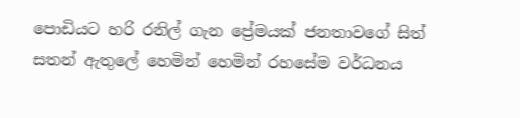පොඩියට හරි රනිල් ගැන ප්‍රේමයක් ජනතාවගේ සිත් සතන් ඇතුලේ හෙමින් හෙමින් රහසේම වර්ධනය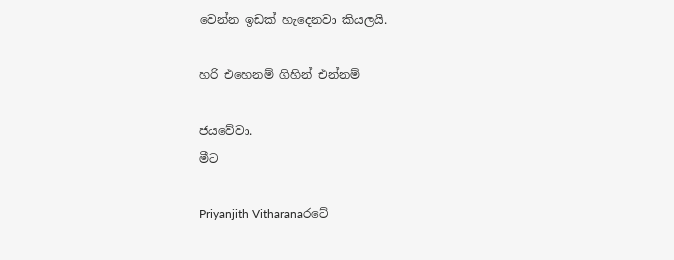වෙන්න ඉඩක් හැදෙනවා කියලයි.

හරි එහෙනම් ගිහින් එන්නම්

ජයවේවා.
මීට

Priyanjith Vitharanaරටේ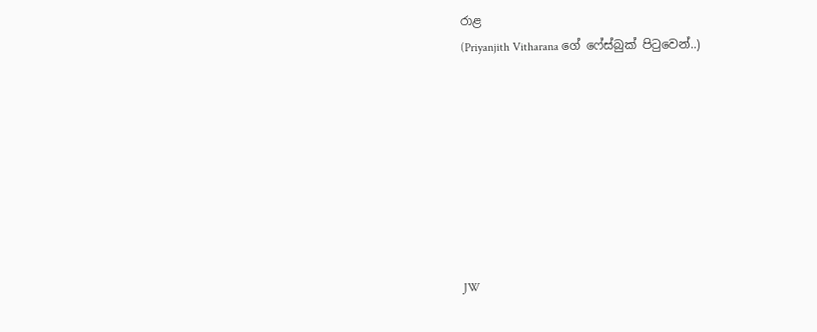රාළ
(Priyanjith Vitharana ගේ ෆේස්බුක් පිටුවෙන්..)








JW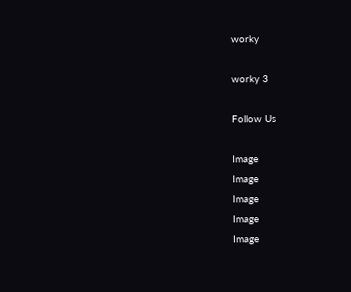worky

worky 3

Follow Us

Image
Image
Image
Image
Image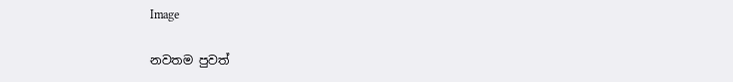Image

නවතම පුවත්